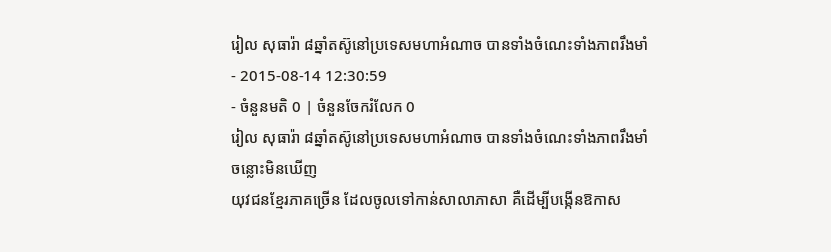រៀល សុធារ៉ា ៨ឆ្នាំតស៊ូនៅប្រទេសមហាអំណាច បានទាំងចំណេះទាំងភាពរឹងមាំ
- 2015-08-14 12:30:59
- ចំនួនមតិ 0 | ចំនួនចែករំលែក 0
រៀល សុធារ៉ា ៨ឆ្នាំតស៊ូនៅប្រទេសមហាអំណាច បានទាំងចំណេះទាំងភាពរឹងមាំ
ចន្លោះមិនឃើញ
យុវជនខ្មែរភាគច្រើន ដែលចូលទៅកាន់សាលាភាសា គឺដើម្បីបង្កើនឱកាស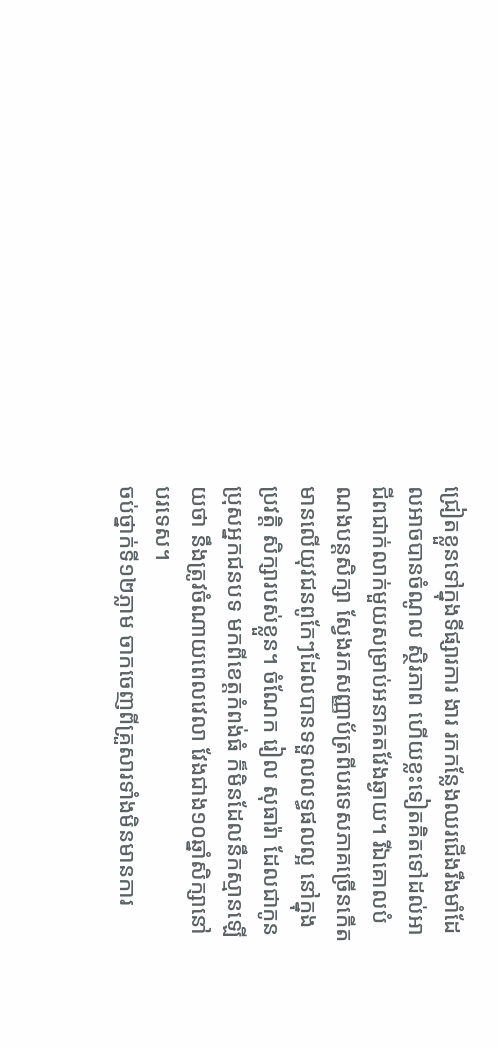ជ្រៀតខ្លួនទៅក្នុងទីផ្សារការ ងារ រកកន្លែងឈរជើងរឹងមាំដែលអាចបានចំណូល ស្ថិរភាព ហើយខ្លះទៀតគិតទៅដល់អាជីពជាក់លាក់មួយសម្រាប់អនាគតវែងឆ្ងាយ។ រីឯគោលបំណងបន្តសិក្សា ស្វែងរកសញ្ញាប័ត្រពីបរទេសភាគច្រើនកើតមានលើយុវជនពូកែៗដែលបានទទួលលទ្ធផលល្អ នៅក្នុងប្រវត្តិ សិក្សារបស់ខ្លួន។ ចំណែក រៀល សុធារ៉ា ដែលជាកូនប្រុសអ្នកជនបទ មកពីខេត្តកំពង់ធំ ក៏មិនដែលនឹកស្មានឡើយថា នឹងត្រូវចំណាយពេលវេលា វែងជាង១០ឆ្នាំសិក្សានៅបរទេស។
ចប់ថ្នាក់ទី១២ភ្លាម ចាកចេញពីគ្រួសារទាំងមិនមានការ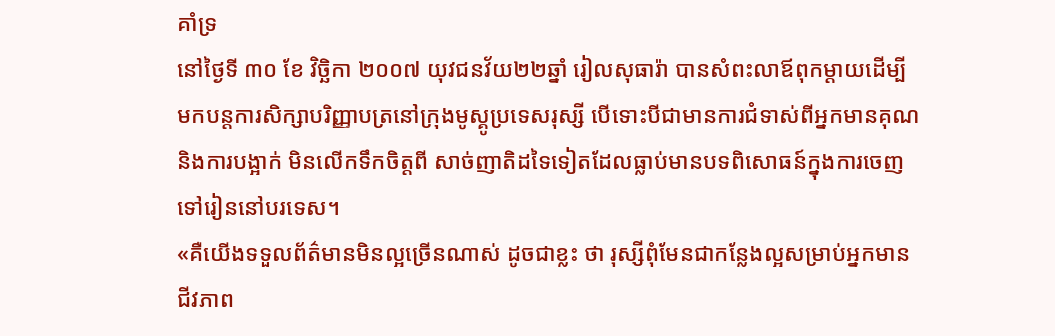គាំទ្រ
នៅថ្ងៃទី ៣០ ខែ វិច្ឆិកា ២០០៧ យុវជនវ័យ២២ឆ្នាំ រៀលសុធារ៉ា បានសំពះលាឪពុកម្ដាយដើម្បីមកបន្តការសិក្សាបរិញ្ញាបត្រនៅក្រុងមូស្គូប្រទេសរុស្សី បើទោះបីជាមានការជំទាស់ពីអ្នកមានគុណនិងការបង្អាក់ មិនលើកទឹកចិត្តពី សាច់ញាតិដទៃទៀតដែលធ្លាប់មានបទពិសោធន៍ក្នុងការចេញទៅរៀននៅបរទេស។
«គឺយើងទទួលព័ត៌មានមិនល្អច្រើនណាស់ ដូចជាខ្លះ ថា រុស្សីពុំមែនជាកន្លែងល្អសម្រាប់អ្នកមានជីវភាព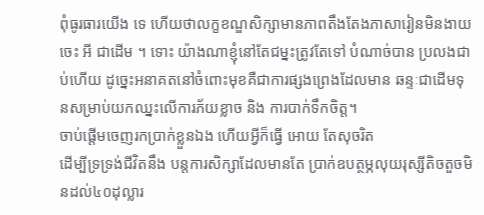ពុំធូរធារយើង ទេ ហើយថាលក្ខខណ្ឌសិក្សាមានភាពតឹងតែងភាសារៀនមិនងាយចេះ អី ជាដើម ។ ទោះ យ៉ាងណាខ្ញុំនៅតែជម្នះត្រូវតែទៅ បំណាច់បាន ប្រលងជាប់ហើយ ដូច្នេះអនាគតនៅចំពោះមុខគឺជាការផ្សងព្រេងដែលមាន ឆន្ទៈជាដើមទុនសម្រាប់យកឈ្នះលើការភ័យខ្លាច និង ការបាក់ទឹកចិត្ត។
ចាប់ផ្ដើមចេញរកប្រាក់ខ្លួនឯង ហើយអ្វីក៏ធ្វើ អោយ តែសុចរិត
ដើម្បីទ្រទ្រង់ជីវិតនឹង បន្តការសិក្សាដែលមានតែ ប្រាក់ឧបត្ថម្ភលុយរុស្សីតិចតួចមិនដល់៤០ដុល្លារ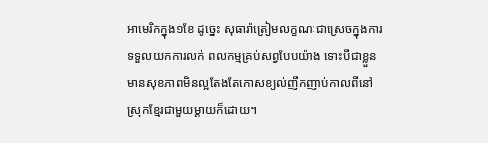អាមេរិកក្នុង១ខែ ដូច្នេះ សុធារ៉ាត្រៀមលក្ខណៈជាស្រេចក្នុងការទទួលយកការលក់ ពលកម្មគ្រប់សព្វបែបយ៉ាង ទោះបីជាខ្លួនមានសុខភាពមិនល្អតែងតែកោសខ្យល់ញឹកញាប់កាលពីនៅស្រុកខ្មែរជាមួយម្ដាយក៏ដោយ។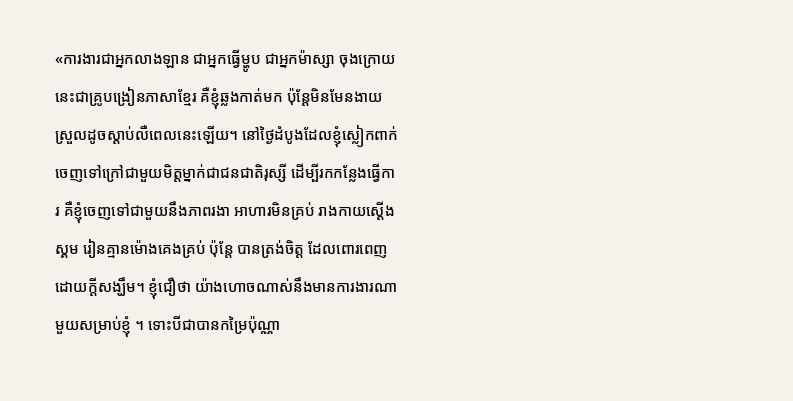«ការងារជាអ្នកលាងឡាន ជាអ្នកធ្វើម្ហូប ជាអ្នកម៉ាស្សា ចុងក្រោយនេះជាគ្រូបង្រៀនភាសាខ្មែរ គឺខ្ញុំឆ្លងកាត់មក ប៉ុន្តែមិនមែនងាយស្រួលដូចស្ដាប់លឺពេលនេះឡើយ។ នៅថ្ងៃដំបូងដែលខ្ញុំស្លៀកពាក់ចេញទៅក្រៅជាមួយមិត្តម្នាក់ជាជនជាតិរុស្សី ដើម្បីរកកន្លែងធ្វើការ គឺខ្ញុំចេញទៅជាមួយនឹងភាពរងា អាហារមិនគ្រប់ រាងកាយស្ដើងស្គម រៀនគ្មានម៉ោងគេងគ្រប់ ប៉ុន្តែ បានត្រង់ចិត្ត ដែលពោរពេញដោយក្ដីសង្ឃឹម។ ខ្ញុំជឿថា យ៉ាងហោចណាស់នឹងមានការងារណាមួយសម្រាប់ខ្ញុំ ។ ទោះបីជាបានកម្រៃប៉ុណ្ណា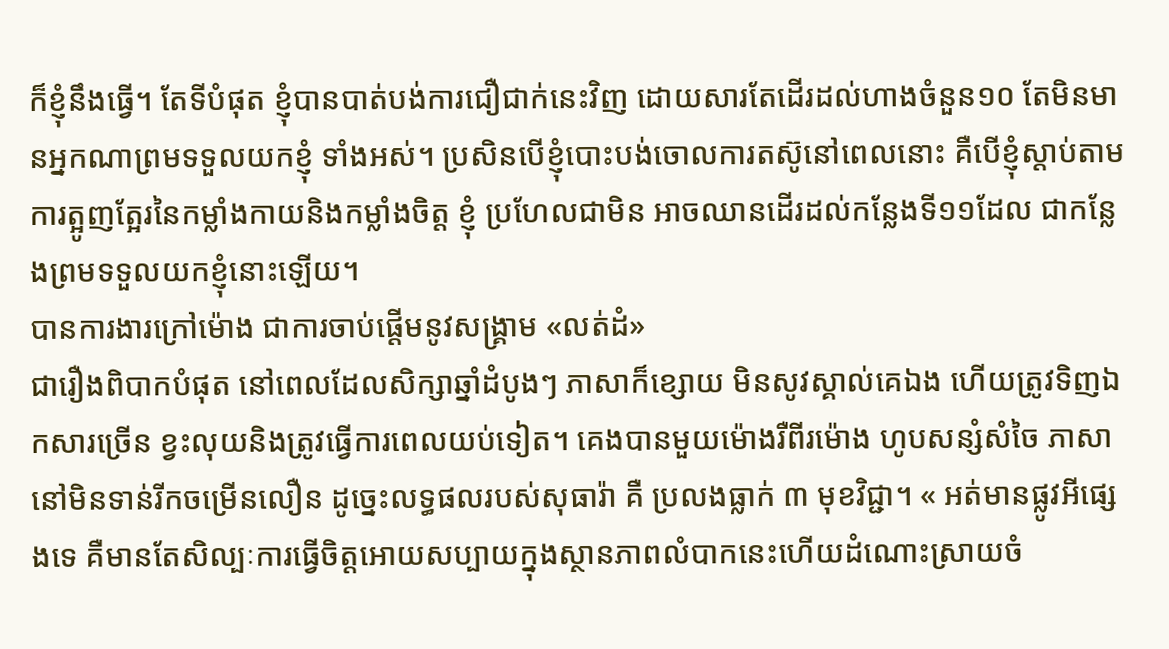ក៏ខ្ញុំនឹងធ្វើ។ តែទីបំផុត ខ្ញុំបានបាត់បង់ការជឿជាក់នេះវិញ ដោយសារតែដើរដល់ហាងចំនួន១០ តែមិនមានអ្នកណាព្រមទទួលយកខ្ញុំ ទាំងអស់។ ប្រសិនបើខ្ញុំបោះបង់ចោលការតស៊ូនៅពេលនោះ គឺបើខ្ញុំស្ដាប់តាមការត្អូញត្អែរនៃកម្លាំងកាយនិងកម្លាំងចិត្ត ខ្ញុំ ប្រហែលជាមិន អាចឈានដើរដល់កន្លែងទី១១ដែល ជាកន្លែងព្រមទទួលយកខ្ញុំនោះឡើយ។
បានការងារក្រៅម៉ោង ជាការចាប់ផ្ដើមនូវសង្គ្រាម «លត់ដំ»
ជារឿងពិបាកបំផុត នៅពេលដែលសិក្សាឆ្នាំដំបូងៗ ភាសាក៏ខ្សោយ មិនសូវស្គាល់គេឯង ហើយត្រូវទិញឯកសារច្រើន ខ្វះលុយនិងត្រូវធ្វើការពេលយប់ទៀត។ គេងបានមួយម៉ោងរឺពីរម៉ោង ហូបសន្សំសំចៃ ភាសានៅមិនទាន់រីកចម្រើនលឿន ដូច្នេះលទ្ធផលរបស់សុធារ៉ា គឺ ប្រលងធ្លាក់ ៣ មុខវិជ្ជា។ « អត់មានផ្លូវអីផ្សេងទេ គឺមានតែសិល្បៈការធ្វើចិត្តអោយសប្បាយក្នុងស្ថានភាពលំបាកនេះហើយដំណោះស្រាយចំ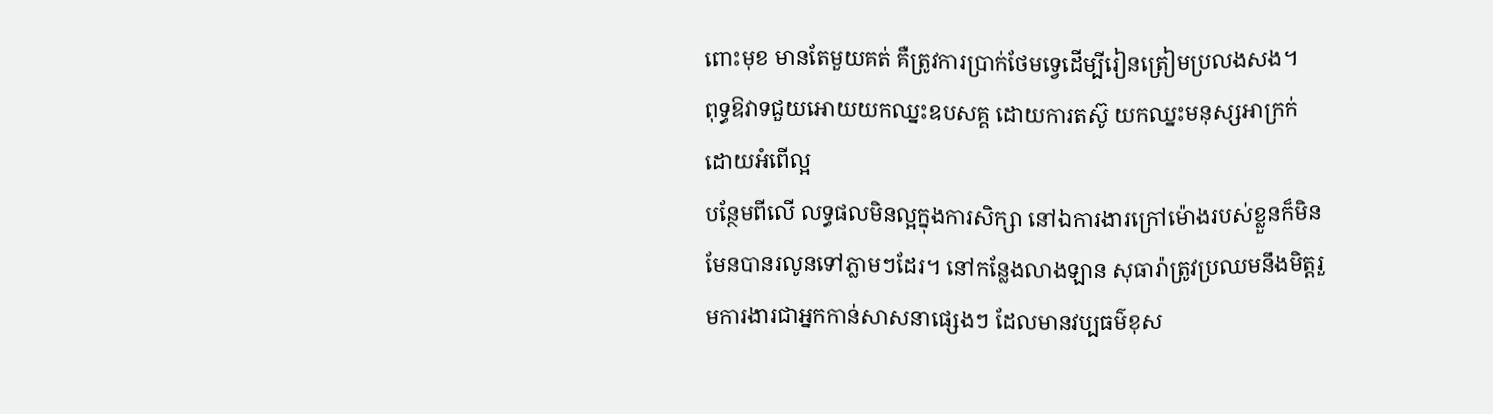ពោះមុខ មានតែមួយគត់ គឺត្រូវការប្រាក់ថែមទ្វេដើម្បីរៀនត្រៀមប្រលងសង។
ពុទ្ធឱវាទជួយអោយយកឈ្នះឧបសគ្គ ដោយការតស៊ូ យកឈ្នះមនុស្សអាក្រក់ដោយអំពើល្អ
បន្ថែមពីលើ លទ្ធផលមិនល្អក្នុងការសិក្សា នៅឯការងារក្រៅម៉ោងរបស់ខ្លួនក៏មិនមែនបានរលូនទៅភ្លាមៗដែរ។ នៅកន្លែងលាងឡាន សុធារ៉ាត្រូវប្រឈមនឹងមិត្តរួមការងារជាអ្នកកាន់សាសនាផ្សេងៗ ដែលមានវប្បធម៌ខុស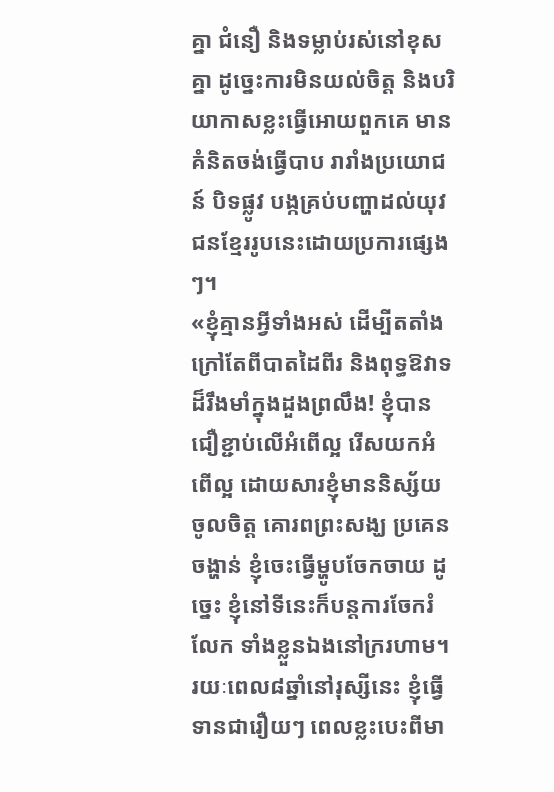គ្នា ជំនឿ និងទម្លាប់រស់នៅខុសគ្នា ដូច្នេះការមិនយល់ចិត្ត និងបរិយាកាសខ្លះធ្វើអោយពួកគេ មានគំនិតចង់ធ្វើបាប រារាំងប្រយោជន៍ បិទផ្លូវ បង្កគ្រប់បញ្ហាដល់យុវជនខ្មែររូបនេះដោយប្រការផ្សេងៗ។
«ខ្ញុំគ្មានអ្វីទាំងអស់ ដើម្បីតតាំង ក្រៅតែពីបាតដៃពីរ និងពុទ្ធឱវាទ ដ៏រឹងមាំក្នុងដួងព្រលឹង! ខ្ញុំបានជឿខ្ជាប់លើអំពើល្អ រើសយកអំពើល្អ ដោយសារខ្ញុំមាននិស្ស័យចូលចិត្ត គោរពព្រះសង្ឃ ប្រគេនចង្ហាន់ ខ្ញុំចេះធ្វើម្ហូបចែកចាយ ដូច្នេះ ខ្ញុំនៅទីនេះក៏បន្តការចែករំលែក ទាំងខ្លួនឯងនៅក្ររហាម។ រយៈពេល៨ឆ្នាំនៅរុស្សីនេះ ខ្ញុំធ្វើទានជារឿយៗ ពេលខ្លះបេះពីមា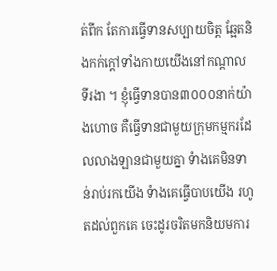ត់ពីក តែការធ្វើទានសប្បាយចិត្ត ឆ្អែតនិងកក់ក្តៅទាំងកាយយើងនៅកណ្ដាលទីរងា ។ ខ្ញុំធ្វើទានបាន៣០០០នាក់យ៉ាងហោច គឺធ្វើទានជាមួយក្រុមកម្មករដែលលាងឡានជាមួយគ្នា ទំាងគេមិនទាន់រាប់រកយើង ទំាងគេធ្វើបាបយើង រហូតដល់ពួកគេ ចេះដូរចរិតមកនិយមការ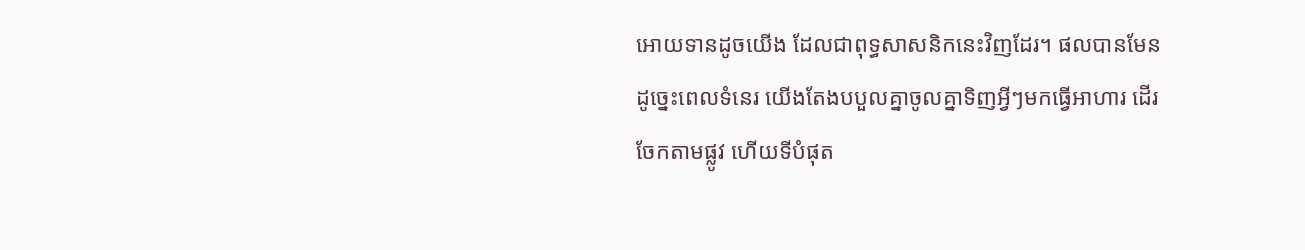អោយទានដូចយើង ដែលជាពុទ្ធសាសនិកនេះវិញដែរ។ ផលបានមែន ដូច្នេះពេលទំនេរ យើងតែងបបួលគ្នាចូលគ្នាទិញអ្វីៗមកធ្វើអាហារ ដើរចែកតាមផ្លូវ ហើយទីបំផុត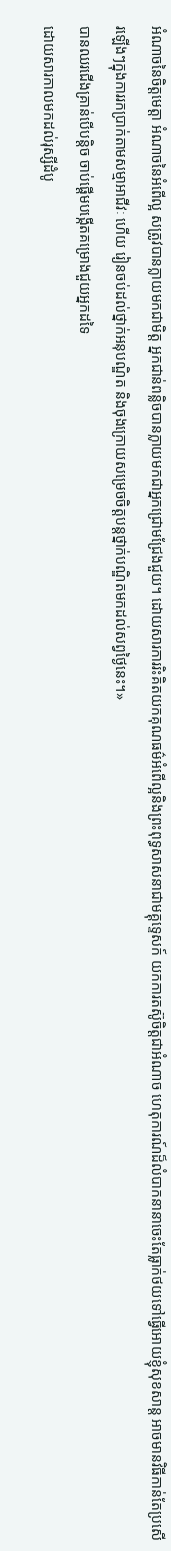អំណាចនៃចិត្តមេត្តា អំណាចនៃអំពើល្អ សត្រូវបានក្លាយមកជាមិត្ត អ្នកជាន់ពន្លិចបានក្លាយមកជាអ្នកជ្រោមជ្រែងជួយ។ ដោយសារការរិះគិតយកគុណធម៌អំពើល្អនិងព្រះពុទ្ធសាសនាជាមគ្គុទ្ទេសក៍ យកការតស៊ូចិត្តជាអំណាច ហេតុការណ៍ដ៏លំបាកនានាចេះតែធ្លាក់ថយទៅធ្វើអោយខ្ញុំសុខសាន្ត អាចមានវិធីកាន់តែប្រសើរឡើងៗក្នុងការរកប្រាក់តាមសម្មាអាជីវៈ ហើយ រៀនចប់ដល់ថ្នាក់អនុបណ្ឌិត និងចុងក្រោយសម្រេចចិត្តបន្តថ្នាក់បណ្ឌិតមកដល់សព្វថ្ងៃនេះ។»
បានឈរជើងគ្រាន់បើបន្តិច ចាប់ផ្ដើមបង្កើតគម្រោងជួយអ្នកដទៃ
ដោយសារកាលមកដល់រុស្សីដំបូ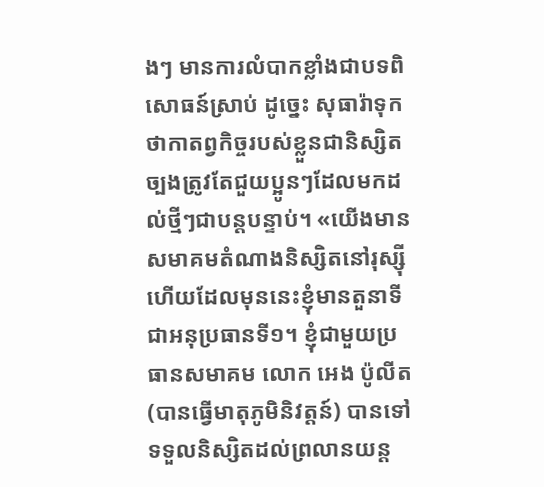ងៗ មានការលំបាកខ្លាំងជាបទពិសោធន៍ស្រាប់ ដូច្នេះ សុធារ៉ាទុកថាកាតព្វកិច្ចរបស់ខ្លួនជានិស្សិតច្បងត្រូវតែជួយប្អូនៗដែលមកដល់ថ្មីៗជាបន្តបន្ទាប់។ «យើងមានសមាគមតំណាងនិស្សិតនៅរុស្ស៊ីហើយដែលមុននេះខ្ញុំមានតួនាទីជាអនុប្រធានទី១។ ខ្ញុំជាមួយប្រធានសមាគម លោក អេង ប៉ូលីត (បានធ្វើមាតុភូមិនិវត្តន៍) បានទៅទទួលនិស្សិតដល់ព្រលានយន្ត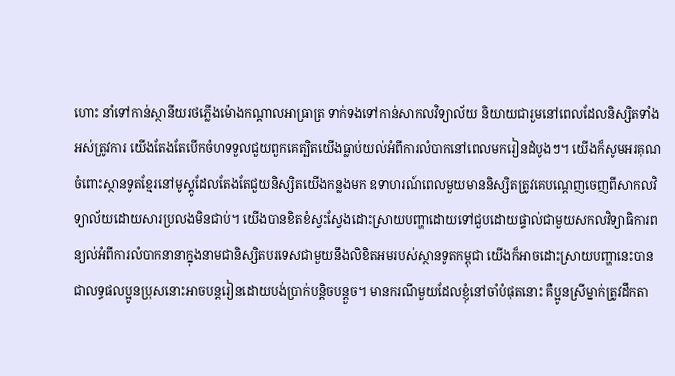ហោះ នាំទៅកាន់ស្ថានីយរថភ្លើងម៉ោងកណ្ដាលអាធ្រាត្រ ទាក់ទងទៅកាន់សាកលវិទ្យាល័យ និយាយជារួមនៅពេលដែលនិស្សិតទាំងអស់ត្រូវការ យើងតែងតែបើកចំហទទួលជួយពួកគេត្បិតយើងធ្លាប់យល់អំពីការលំបាកនៅពេលមករៀនដំបូងៗ។ យើងក៏សូមអរគុណចំពោះស្ថានទូតខ្មែរនៅមូស្គូដែលតែងតែជួយនិស្សិតយើងកន្លងមក ឧទាហរណ៍ពេលមួយមាននិស្សិតត្រូវគេបណ្ដេញចេញពីសាកលវិទ្យាល័យដោយសារប្រលងមិនជាប់។ យើងបានខិតខំស្វះស្វែងដោះស្រាយបញ្ហាដោយទៅជួបដោយផ្ទាល់ជាមួយសកលវិទ្យាធិការពន្យល់អំពីការលំបាកនានាក្នុងនាមជានិស្សិតបរទេសជាមួយនឹងលិខិតអមរបស់ស្ថានទូតកម្ពុជា យើងក៏អាចដោះស្រាយបញ្ហានេះបាន ជាលទ្ធផលប្អូនប្រុសនោះអាចបន្តរៀនដោយបង់ប្រាក់បន្តិចបន្តួច។ មានករណីមួយដែលខ្ញុំនៅចាំបំផុតនោះ គឺប្អូនស្រីម្នាក់ត្រូវដឹកតា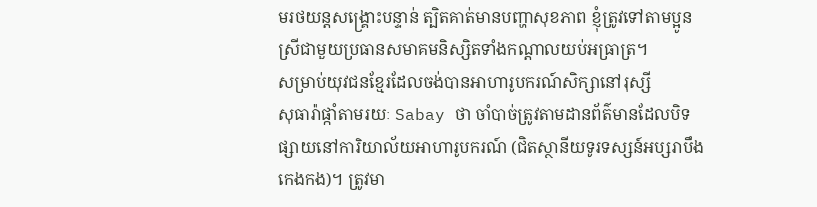មរថយន្តសង្គ្រោះបន្ទាន់ ត្បិតគាត់មានបញ្ហាសុខភាព ខ្ញុំត្រូវទៅតាមប្អូនស្រីជាមួយប្រធានសមាគមនិស្សិតទាំងកណ្ដាលយប់អធ្រាត្រ។
សម្រាប់យុវជនខ្មែរដែលចង់បានអាហារូបករណ៍សិក្សានៅរុស្សី
សុធារ៉ាផ្កាំតាមរយៈ Sabay ថា ចាំបាច់ត្រូវតាមដានព័ត៌មានដែលបិទផ្សាយនៅការិយាល័យអាហារូបករណ៍ (ជិតស្ថានីយទូរទស្សន៍អប្សរាបឹងកេងកង)។ ត្រូវមា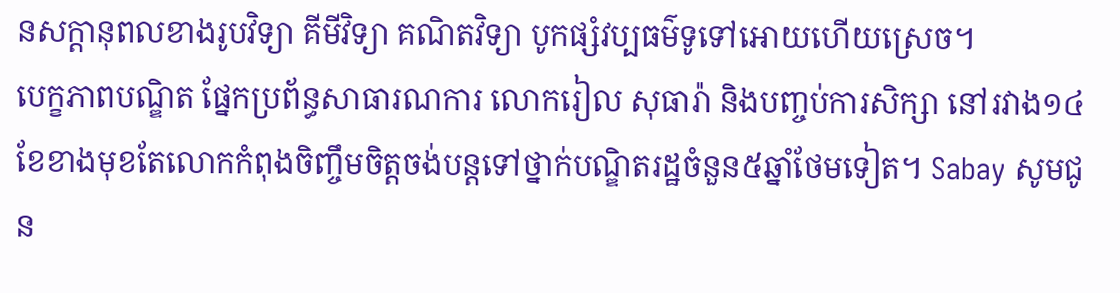នសក្ដានុពលខាងរូបវិទ្យា គីមីវិទ្យា គណិតវិទ្យា បូកផ្សំវប្បធម៌ទូទៅអោយហើយស្រេច។
បេក្ខភាពបណ្ឌិត ផ្នែកប្រព័ន្ធសាធារណការ លោករៀល សុធារ៉ា និងបញ្ចប់ការសិក្សា នៅរវាង១៤ខែខាងមុខតែលោកកំពុងចិញ្ចឹមចិត្តចង់បន្តទៅថ្នាក់បណ្ឌិតរដ្ឋចំនួន៥ឆ្នាំថែមទៀត។ Sabay សូមជូន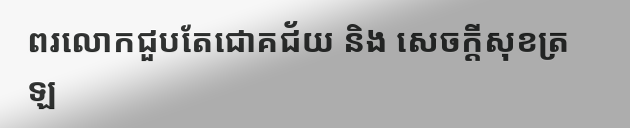ពរលោកជួបតែជោគជ័យ និង សេចក្ដីសុខត្រឡ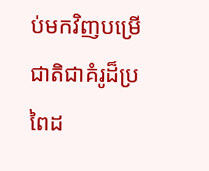ប់មកវិញបម្រើជាតិជាគំរូដ៏ប្រពៃដ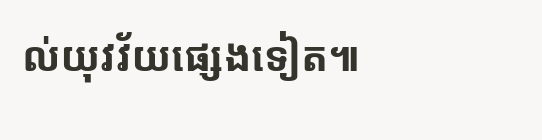ល់យុវវ័យផ្សេងទៀត៕